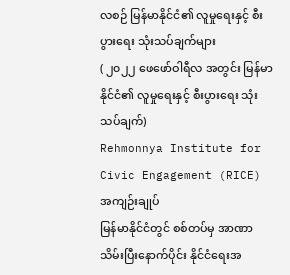လစဉ် မြန်မာနိုင်ငံ၏ လူမှုရေးနှင့် စီးပွားရေး သုံးသပ်ချက်များ
( ၂၀၂၂ ဖေဖော်ဝါရီလ အတွင်း မြန်မာနိုင်ငံ၏ လူမှုရေးနှင့် စီးပွားရေး သုံးသပ်ချက်)
Rehmonnya Institute for Civic Engagement (RICE)
အကျဉ်းချုပ်
မြန်မာနိုင်ငံတွင် စစ်တပ်မှ အာဏာသိမ်းပြီးနောက်ပိုင်း နိုင်ငံရေးအ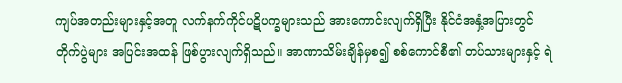ကျပ်အတည်းများနှင့်အတူ လက်နက်ကိုင်ပဋိပက္ခများသည် အားကောင်းလျက်ရှိပြီး နိုင်ငံအနှံ့အပြားတွင် တိုက်ပွဲများ အပြင်းအထန် ဖြစ်ပွားလျက်ရှိသည်။ အာဏာသိမ်းချိန်မှစ၍ စစ်ကောင်စီ၏ တပ်သားများနှင့် ရဲ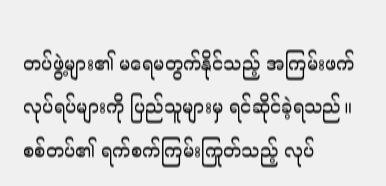တပ်ဖွဲ့များ၏ မရေမတွက်နိုင်သည့် အကြမ်းဖက်လုပ်ရပ်များကို ပြည်သူများမှ ရင်ဆိုင်ခဲ့ရသည်။ စစ်တပ်၏ ရက်စက်ကြမ်းကြုတ်သည့် လုပ်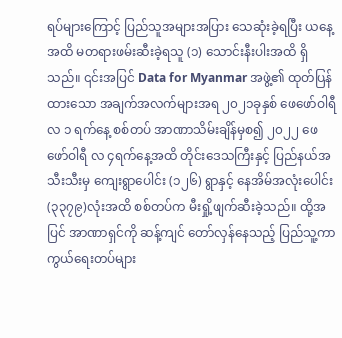ရပ်များကြောင့် ပြည်သူအများအပြား သေဆုံးခဲ့ရပြီး ယနေ့အထိ မတရားဖမ်းဆီးခဲ့ရသူ (၁) သောင်းနီးပါးအထိ ရှိသည်။ ၎င်းအပြင် Data for Myanmar အဖွဲ့၏ ထုတ်ပြန်ထားသော အချက်အလက်များအရ ၂၀၂၁ခုနှစ် ဖေဖော်ဝါရီလ ၁ ရက်နေ့ စစ်တပ် အာဏာသိမ်းချိန်မှစ၍ ၂၀၂၂ ဖေဖော်ဝါရီ လ ၄ရက်နေ့အထိ တိုင်းဒေသကြီးနှင့် ပြည်နယ်အသီးသီးမှ ကျေးရွာပေါင်း (၁၂၆) ရွာနှင့် နေအိမ်အလုံးပေါင်း (၃၃၇၉)လုံးအထိ စစ်တပ်က မီးရှို့ဖျက်ဆီးခဲ့သည်။ ထို့အပြင် အာဏာရှင်ကို ဆန့်ကျင် တော်လှန်နေသည့် ပြည်သူ့ကာကွယ်ရေးတပ်များ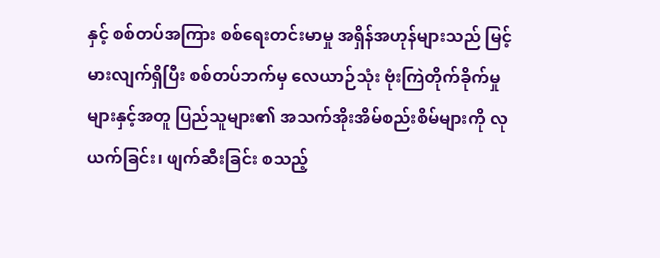နှင့် စစ်တပ်အကြား စစ်ရေးတင်းမာမှု အရှိန်အဟုန်များသည် မြင့်မားလျက်ရှိပြီး စစ်တပ်ဘက်မှ လေယာဉ်သုံး ဗုံးကြဲတိုက်ခိုက်မှုများနှင့်အတူ ပြည်သူများ၏ အသက်အိုးအိမ်စည်းစိမ်များကို လုယက်ခြင်း၊ ဖျက်ဆီးခြင်း စသည့်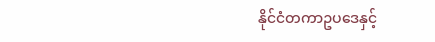နိုင်ငံတကာဥပဒေနှင့်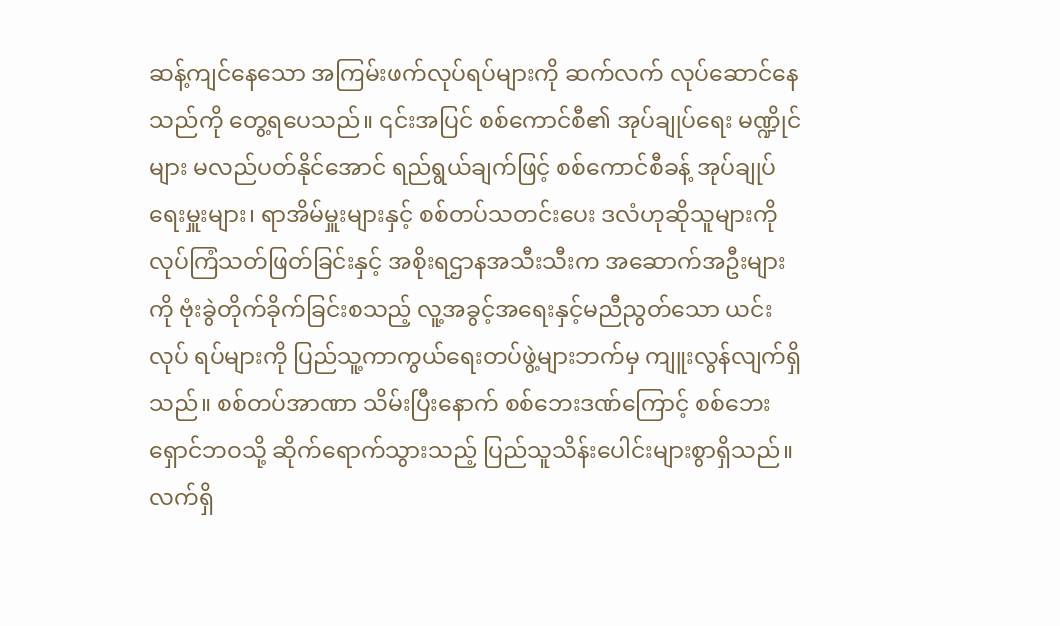ဆန့်ကျင်နေသော အကြမ်းဖက်လုပ်ရပ်များကို ဆက်လက် လုပ်ဆောင်နေသည်ကို တွေ့ရပေသည်။ ၎င်းအပြင် စစ်ကောင်စီ၏ အုပ်ချုပ်ရေး မဏ္ဍိုင်များ မလည်ပတ်နိုင်အောင် ရည်ရွယ်ချက်ဖြင့် စစ်ကောင်စီခန့် အုပ်ချုပ်ရေးမှူးများ၊ ရာအိမ်မှူးများနှင့် စစ်တပ်သတင်းပေး ဒလံဟုဆိုသူများကို လုပ်ကြံသတ်ဖြတ်ခြင်းနှင့် အစိုးရဌာနအသီးသီးက အဆောက်အဦးများကို ဗုံးခွဲတိုက်ခိုက်ခြင်းစသည့် လူ့အခွင့်အရေးနှင့်မညီညွတ်သော ယင်းလုပ် ရပ်များကို ပြည်သူ့ကာကွယ်ရေးတပ်ဖွဲ့များဘက်မှ ကျူးလွန်လျက်ရှိသည်။ စစ်တပ်အာဏာ သိမ်းပြီးနောက် စစ်ဘေးဒဏ်ကြောင့် စစ်ဘေးရှောင်ဘဝသို့ ဆိုက်ရောက်သွားသည့် ပြည်သူသိန်းပေါင်းများစွာရှိသည်။ လက်ရှိ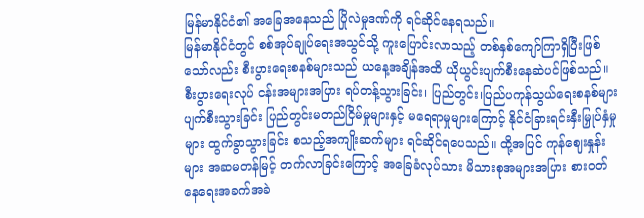မြန်မာနိုင်ငံ၏ အခြေအနေသည် ပြိုလဲမှုဒဏ်ကို ရင်ဆိုင်နေရသည်။
မြန်မာနိုင်ငံတွင် စစ်အုပ်ချုပ်ရေးအသွင်သို့ ကူးပြောင်းလာသည့် တစ်နှစ်ကျော်ကြာရှိပြီးဖြစ်သော်လည်း စီးပွားရေးစနစ်များသည် ယနေ့အချိန်အထိ ယိုယွင်းပျက်စီးနေဆဲပင်ဖြစ်သည်။ စီးပွားရေးလုပ် ငန်းအများအပြား ရပ်တန့်သွားခြင်း၊ ပြည်တွင်း၊ပြည်ပကုန်သွယ်ရေးစနစ်များ ပျက်စီးသွားခြင်း ပြည်တွင်းမတည်ငြိမ်မှုများနှင့် မရေရာမှုများကြောင့် နိုင်ငံခြားရင်းနှီးမြှုပ်နှံမှုများ ထွက်ခွာသွားခြင်း စသည့်အကျိုးဆက်များ ရင်ဆိုင်ရပေသည်။ ထို့အပြင် ကုန်ဈေးနှုန်းများ အဆမတန်မြင့် တက်လာခြင်းကြောင့် အခြေခံလုပ်သား မိသားစုအများအပြား စားဝတ်နေရေးအခက်အခဲ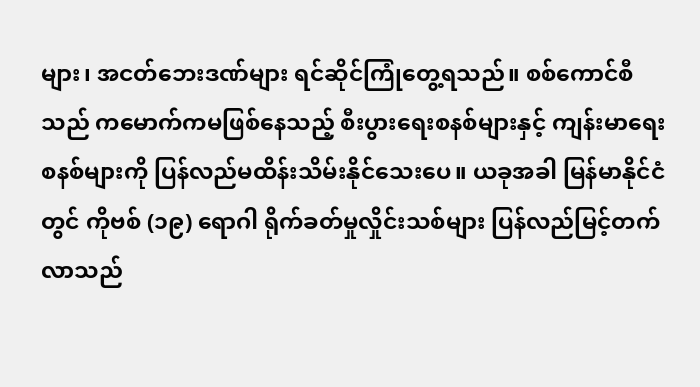များ၊ အငတ်ဘေးဒဏ်များ ရင်ဆိုင်ကြုံတွေ့ရသည်။ စစ်ကောင်စီသည် ကမောက်ကမဖြစ်နေသည့် စီးပွားရေးစနစ်များနှင့် ကျန်းမာရေးစနစ်များကို ပြန်လည်မထိန်းသိမ်းနိုင်သေးပေ။ ယခုအခါ မြန်မာနိုင်ငံတွင် ကိုဗစ် (၁၉) ရောဂါ ရိုက်ခတ်မှုလှိုင်းသစ်များ ပြန်လည်မြင့်တက်လာသည်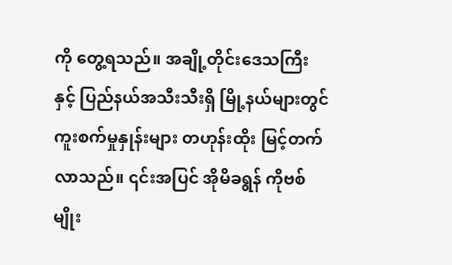ကို တွေ့ရသည်။ အချို့တိုင်းဒေသကြီးနှင့် ပြည်နယ်အသီးသီးရှိ မြို့နယ်များတွင် ကူးစက်မှုနှုန်းများ တဟုန်းထိုး မြင့်တက်လာသည်။ ၎င်းအပြင် အိုမိခရွန် ကိုဗစ်မျိုး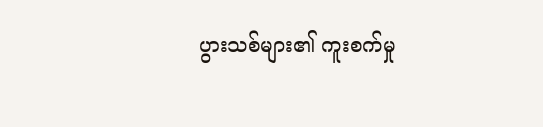ပွားသစ်များ၏ ကူးစက်မှု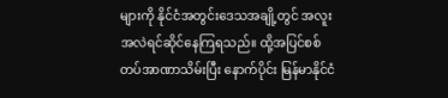များကို နိုင်ငံအတွင်းဒေသအချို့တွင် အလူးအလဲရင်ဆိုင်နေကြရသည်။ ထို့အပြင်စစ်တပ်အာဏာသိမ်းပြီး နောက်ပိုင်း မြန်မာနိုင်ငံ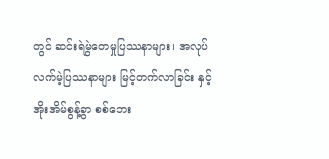တွင် ဆင်းရဲမွဲတေမှုပြဿနာများ၊ အလုပ်လက်မဲ့ပြဿနာများ မြင့်တက်လာခြင်း နှင့် အိုးအိမ်စွန့်ခွာ စစ်ဘေး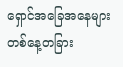ရှောင်အခြေအနေများ တစ်နေ့တခြား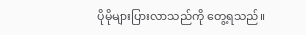ပိုမိုများပြားလာသည်ကို တွေ့ရသည်။